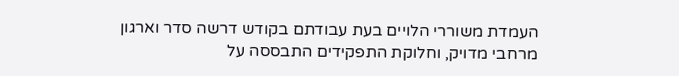העמדת משוררי הלויים בעת עבודתם בקודש דרשה סדר וארגון מרחבי מדויק, וחלוקת התפקידים התבססה על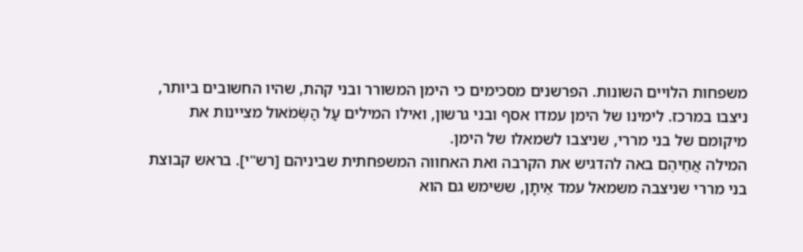משפחות הלויים השונות. הפרשנים מסכימים כי הימן המשורר ובני קהת, שהיו החשובים ביותר, ניצבו במרכז. לימינו של הימן עמדו אסף ובני גרשון, ואילו המילים עַל הַשְּׂמֹאול מציינות את מיקומם של בני מררי, שניצבו לשמאלו של הימן.
המילה אֲחֵיהֶם באה להדגיש את הקרבה ואת האחווה המשפחתית שביניהם [רש"י]. בראש קבוצת בני מררי שניצבה משמאל עמד אֵיתָן, ששימש גם הוא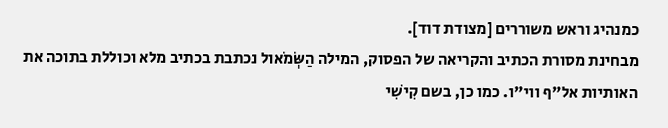כמנהיג וראש משוררים [מצודת דוד].
מבחינת מסורת הכתיב והקריאה של הפסוק, המילה הַשְּׂמֹאול נכתבת בכתיב מלא וכוללת בתוכה את האותיות אל"ף ווי"ו. כמו כן, בשם קִישִׁי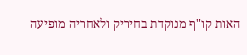האות קו"ף מנוקדת בחיריק ולאחריה מופיעה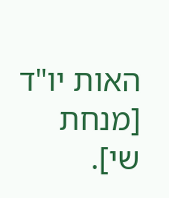האות יו"ד [מנחת שי].